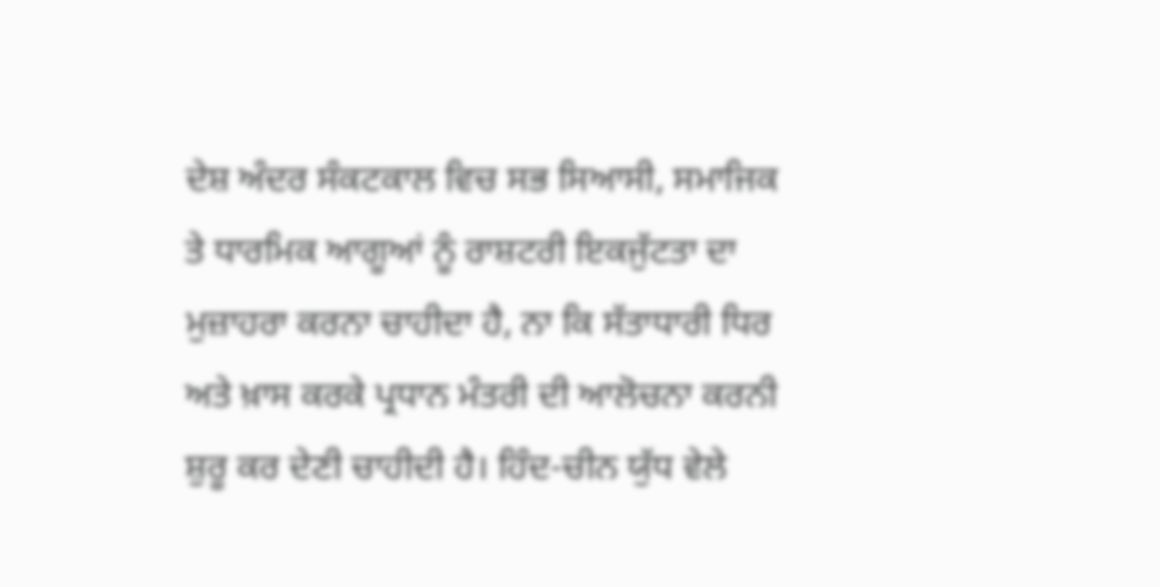ਦੇਸ਼ ਅੰਦਰ ਸੰਕਟਕਾਲ ਵਿਚ ਸਭ ਸਿਆਸੀ, ਸਮਾਜਿਕ ਤੇ ਧਾਰਮਿਕ ਆਗੂਆਂ ਨੂੰ ਰਾਸ਼ਟਰੀ ਇਕਜੁੱਟਤਾ ਦਾ ਮੁਜ਼ਾਹਰਾ ਕਰਨਾ ਚਾਹੀਦਾ ਹੈ, ਨਾ ਕਿ ਸੱਤਾਧਾਰੀ ਧਿਰ ਅਤੇ ਖ਼ਾਸ ਕਰਕੇ ਪ੍ਰਧਾਨ ਮੰਤਰੀ ਦੀ ਆਲੋਚਨਾ ਕਰਨੀ ਸ਼ੁਰੂ ਕਰ ਦੇਣੀ ਚਾਹੀਦੀ ਹੈ। ਹਿੰਦ-ਚੀਨ ਯੁੱਧ ਵੇਲੇ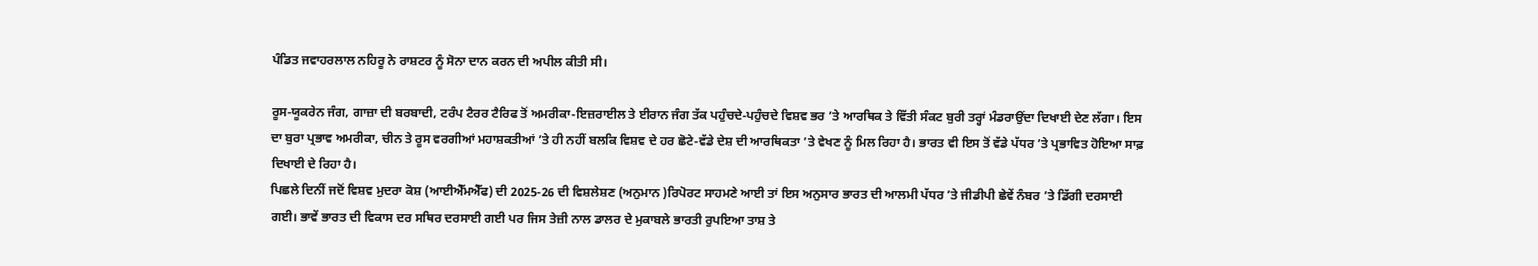ਪੰਡਿਤ ਜਵਾਹਰਲਾਲ ਨਹਿਰੂ ਨੇ ਰਾਸ਼ਟਰ ਨੂੰ ਸੋਨਾ ਦਾਨ ਕਰਨ ਦੀ ਅਪੀਲ ਕੀਤੀ ਸੀ।

ਰੂਸ-ਯੂਕਰੇਨ ਜੰਗ, ਗਾਜ਼ਾ ਦੀ ਬਰਬਾਦੀ, ਟਰੰਪ ਟੈਰਰ ਟੈਰਿਫ ਤੋਂ ਅਮਰੀਕਾ-ਇਜ਼ਰਾਈਲ ਤੇ ਈਰਾਨ ਜੰਗ ਤੱਕ ਪਹੁੰਚਦੇ-ਪਹੁੰਚਦੇ ਵਿਸ਼ਵ ਭਰ ’ਤੇ ਆਰਥਿਕ ਤੇ ਵਿੱਤੀ ਸੰਕਟ ਬੁਰੀ ਤਰ੍ਹਾਂ ਮੰਡਰਾਉਂਦਾ ਦਿਖਾਈ ਦੇਣ ਲੱਗਾ। ਇਸ ਦਾ ਬੁਰਾ ਪ੍ਰਭਾਵ ਅਮਰੀਕਾ, ਚੀਨ ਤੇ ਰੂਸ ਵਰਗੀਆਂ ਮਹਾਸ਼ਕਤੀਆਂ ’ਤੇ ਹੀ ਨਹੀਂ ਬਲਕਿ ਵਿਸ਼ਵ ਦੇ ਹਰ ਛੋਟੇ-ਵੱਡੇ ਦੇਸ਼ ਦੀ ਆਰਥਿਕਤਾ ’ਤੇ ਵੇਖਣ ਨੂੰ ਮਿਲ ਰਿਹਾ ਹੈ। ਭਾਰਤ ਵੀ ਇਸ ਤੋਂ ਵੱਡੇ ਪੱਧਰ ’ਤੇ ਪ੍ਰਭਾਵਿਤ ਹੋਇਆ ਸਾਫ਼ ਦਿਖਾਈ ਦੇ ਰਿਹਾ ਹੈ।
ਪਿਛਲੇ ਦਿਨੀਂ ਜਦੋਂ ਵਿਸ਼ਵ ਮੁਦਰਾ ਕੋਸ਼ (ਆਈਐੱਮਐੱਫ) ਦੀ 2025-26 ਦੀ ਵਿਸ਼ਲੇਸ਼ਣ (ਅਨੁਮਾਨ )ਰਿਪੋਰਟ ਸਾਹਮਣੇ ਆਈ ਤਾਂ ਇਸ ਅਨੁਸਾਰ ਭਾਰਤ ਦੀ ਆਲਮੀ ਪੱਧਰ ’ਤੇ ਜੀਡੀਪੀ ਛੇਵੇਂ ਨੰਬਰ ’ਤੇ ਡਿੱਗੀ ਦਰਸਾਈ ਗਈ। ਭਾਵੇਂ ਭਾਰਤ ਦੀ ਵਿਕਾਸ ਦਰ ਸਥਿਰ ਦਰਸਾਈ ਗਈ ਪਰ ਜਿਸ ਤੇਜ਼ੀ ਨਾਲ ਡਾਲਰ ਦੇ ਮੁਕਾਬਲੇ ਭਾਰਤੀ ਰੁਪਇਆ ਤਾਸ਼ ਤੇ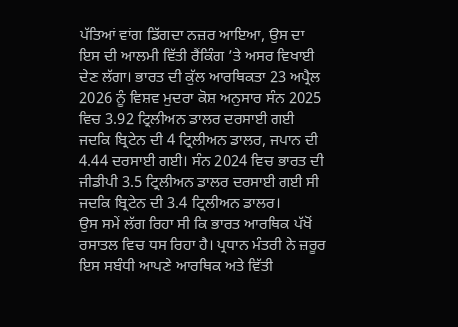ਪੱਤਿਆਂ ਵਾਂਗ ਡਿੱਗਦਾ ਨਜ਼ਰ ਆਇਆ, ਉਸ ਦਾ ਇਸ ਦੀ ਆਲਮੀ ਵਿੱਤੀ ਰੈਂਕਿੰਗ ’ਤੇ ਅਸਰ ਵਿਖਾਈ ਦੇਣ ਲੱਗਾ। ਭਾਰਤ ਦੀ ਕੁੱਲ ਆਰਥਿਕਤਾ 23 ਅਪ੍ਰੈਲ 2026 ਨੂੰ ਵਿਸ਼ਵ ਮੁਦਰਾ ਕੋਸ਼ ਅਨੁਸਾਰ ਸੰਨ 2025 ਵਿਚ 3.92 ਟ੍ਰਿਲੀਅਨ ਡਾਲਰ ਦਰਸਾਈ ਗਈ ਜਦਕਿ ਬ੍ਰਿਟੇਨ ਦੀ 4 ਟ੍ਰਿਲੀਅਨ ਡਾਲਰ, ਜਪਾਨ ਦੀ 4.44 ਦਰਸਾਈ ਗਈ। ਸੰਨ 2024 ਵਿਚ ਭਾਰਤ ਦੀ ਜੀਡੀਪੀ 3.5 ਟ੍ਰਿਲੀਅਨ ਡਾਲਰ ਦਰਸਾਈ ਗਈ ਸੀ ਜਦਕਿ ਬ੍ਰਿਟੇਨ ਦੀ 3.4 ਟ੍ਰਿਲੀਅਨ ਡਾਲਰ।
ਉਸ ਸਮੇਂ ਲੱਗ ਰਿਹਾ ਸੀ ਕਿ ਭਾਰਤ ਆਰਥਿਕ ਪੱਖੋਂ ਰਸਾਤਲ ਵਿਚ ਧਸ ਰਿਹਾ ਹੈ। ਪ੍ਰਧਾਨ ਮੰਤਰੀ ਨੇ ਜ਼ਰੂਰ ਇਸ ਸਬੰਧੀ ਆਪਣੇ ਆਰਥਿਕ ਅਤੇ ਵਿੱਤੀ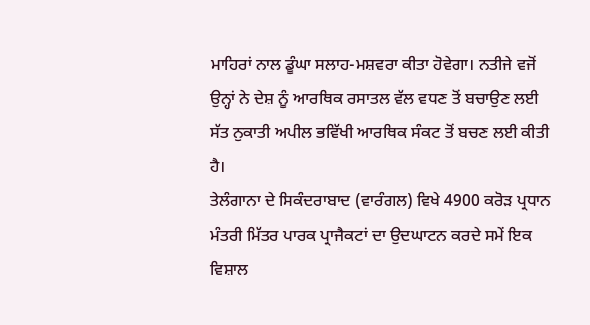ਮਾਹਿਰਾਂ ਨਾਲ ਡੂੰਘਾ ਸਲਾਹ-ਮਸ਼ਵਰਾ ਕੀਤਾ ਹੋਵੇਗਾ। ਨਤੀਜੇ ਵਜੋਂ ਉਨ੍ਹਾਂ ਨੇ ਦੇਸ਼ ਨੂੰ ਆਰਥਿਕ ਰਸਾਤਲ ਵੱਲ ਵਧਣ ਤੋਂ ਬਚਾਉਣ ਲਈ ਸੱਤ ਨੁਕਾਤੀ ਅਪੀਲ ਭਵਿੱਖੀ ਆਰਥਿਕ ਸੰਕਟ ਤੋਂ ਬਚਣ ਲਈ ਕੀਤੀ ਹੈ।
ਤੇਲੰਗਾਨਾ ਦੇ ਸਿਕੰਦਰਾਬਾਦ (ਵਾਰੰਗਲ) ਵਿਖੇ 4900 ਕਰੋੜ ਪ੍ਰਧਾਨ ਮੰਤਰੀ ਮਿੱਤਰ ਪਾਰਕ ਪ੍ਰਾਜੈਕਟਾਂ ਦਾ ਉਦਘਾਟਨ ਕਰਦੇ ਸਮੇਂ ਇਕ ਵਿਸ਼ਾਲ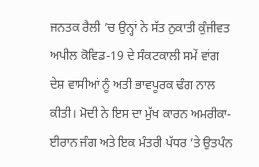ਜਨਤਕ ਰੈਲੀ ’ਚ ਉਨ੍ਹਾਂ ਨੇ ਸੱਤ ਨੁਕਾਤੀ ਕੁੰਜੀਵਤ ਅਪੀਲ ਕੋਵਿਡ-19 ਦੇ ਸੰਕਟਕਾਲੀ ਸਮੇਂ ਵਾਂਗ ਦੇਸ਼ ਵਾਸੀਆਂ ਨੂੰ ਅਤੀ ਭਾਵਪੂਰਕ ਢੰਗ ਨਾਲ ਕੀਤੀ। ਮੋਦੀ ਨੇ ਇਸ ਦਾ ਮੁੱਖ ਕਾਰਨ ਅਮਰੀਕਾ-ਈਰਾਨ ਜੰਗ ਅਤੇ ਇਕ ਮੰਤਰੀ ਪੱਧਰ ’ਤੇ ਉਤਪੰਨ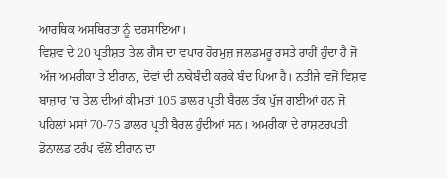ਆਰਥਿਕ ਅਸਥਿਰਤਾ ਨੂੰ ਦਰਸਾਇਆ।
ਵਿਸ਼ਵ ਦੇ 20 ਪ੍ਰਤੀਸ਼ਤ ਤੇਲ ਗੈਸ ਦਾ ਵਪਾਰ ਹੋਰਮੁਜ਼ ਜਲਡਮਰੂ ਰਸਤੇ ਰਾਹੀਂ ਹੁੰਦਾ ਹੈ ਜੋ ਅੱਜ ਅਮਰੀਕਾ ਤੇ ਈਰਾਨ, ਦੋਵਾਂ ਦੀ ਨਾਕੇਬੰਦੀ ਕਰਕੇ ਬੰਦ ਪਿਆ ਹੈ। ਨਤੀਜੇ ਵਜੋਂ ਵਿਸ਼ਵ ਬਾਜ਼ਾਰ ’ਚ ਤੇਲ ਦੀਆਂ ਕੀਮਤਾਂ 105 ਡਾਲਰ ਪ੍ਰਤੀ ਬੈਰਲ ਤੱਕ ਪੁੱਜ ਗਈਆਂ ਹਨ ਜੋ ਪਹਿਲਾਂ ਮਸਾਂ 70-75 ਡਾਲਰ ਪ੍ਰਤੀ ਬੈਰਲ ਹੁੰਦੀਆਂ ਸਨ। ਅਮਰੀਕਾ ਦੇ ਰਾਸ਼ਟਰਪਤੀ ਡੋਨਾਲਡ ਟਰੰਪ ਵੱਲੋਂ ਈਰਾਨ ਦਾ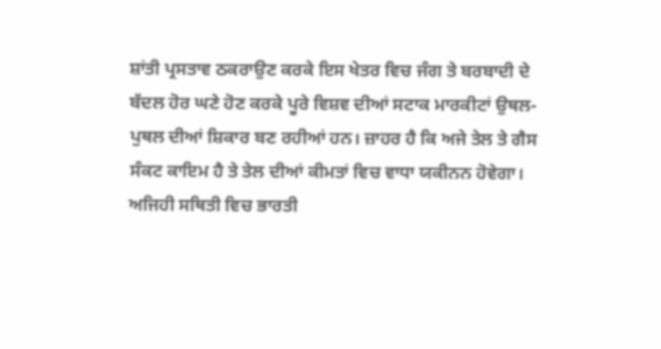ਸ਼ਾਂਤੀ ਪ੍ਰਸਤਾਵ ਠਕਰਾਉਣ ਕਰਕੇ ਇਸ ਖੇਤਰ ਵਿਚ ਜੰਗ ਤੇ ਬਰਬਾਦੀ ਦੇ ਬੱਦਲ ਹੋਰ ਘਣੇ ਹੋਣ ਕਰਕੇ ਪੂਰੇ ਵਿਸ਼ਵ ਦੀਆਂ ਸਟਾਕ ਮਾਰਕੀਟਾਂ ਉਥਲ-ਪੁਥਲ ਦੀਆਂ ਸ਼ਿਕਾਰ ਬਣ ਰਹੀਆਂ ਹਨ। ਜ਼ਾਹਰ ਹੈ ਕਿ ਅਜੇ ਤੇਲ ਤੇ ਗੈਸ ਸੰਕਟ ਕਾਇਮ ਹੈ ਤੇ ਤੇਲ ਦੀਆਂ ਕੀਮਤਾਂ ਵਿਚ ਵਾਧਾ ਯਕੀਨਨ ਹੋਵੇਗਾ। ਅਜਿਹੀ ਸਥਿਤੀ ਵਿਚ ਭਾਰਤੀ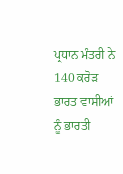ਪ੍ਰਧਾਨ ਮੰਤਰੀ ਨੇ 140 ਕਰੋੜ ਭਾਰਤ ਵਾਸੀਆਂ ਨੂੰ ਭਾਰਤੀ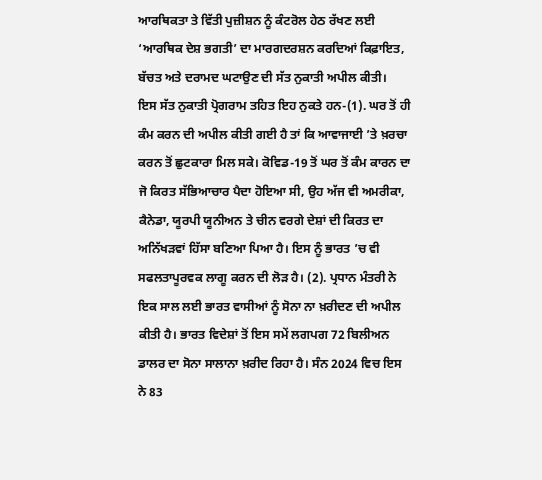ਆਰਥਿਕਤਾ ਤੇ ਵਿੱਤੀ ਪੁਜ਼ੀਸ਼ਨ ਨੂੰ ਕੰਟਰੋਲ ਹੇਠ ਰੱਖਣ ਲਈ ‘ਆਰਥਿਕ ਦੇਸ਼ ਭਗਤੀ’ ਦਾ ਮਾਰਗਦਰਸ਼ਨ ਕਰਦਿਆਂ ਕਿਫ਼ਾਇਤ, ਬੱਚਤ ਅਤੇ ਦਰਾਮਦ ਘਟਾਉਣ ਦੀ ਸੱਤ ਨੁਕਾਤੀ ਅਪੀਲ ਕੀਤੀ।
ਇਸ ਸੱਤ ਨੁਕਾਤੀ ਪ੍ਰੋਗਰਾਮ ਤਹਿਤ ਇਹ ਨੁਕਤੇ ਹਨ-(1). ਘਰ ਤੋਂ ਹੀ ਕੰਮ ਕਰਨ ਦੀ ਅਪੀਲ ਕੀਤੀ ਗਈ ਹੈ ਤਾਂ ਕਿ ਆਵਾਜਾਈ ’ਤੇ ਖ਼ਰਚਾ ਕਰਨ ਤੋਂ ਛੁਟਕਾਰਾ ਮਿਲ ਸਕੇ। ਕੋਵਿਡ-19 ਤੋਂ ਘਰ ਤੋਂ ਕੰਮ ਕਾਰਨ ਦਾ ਜੋ ਕਿਰਤ ਸੱਭਿਆਚਾਰ ਪੈਦਾ ਹੋਇਆ ਸੀ, ਉਹ ਅੱਜ ਵੀ ਅਮਰੀਕਾ, ਕੈਨੇਡਾ, ਯੂਰਪੀ ਯੂਨੀਅਨ ਤੇ ਚੀਨ ਵਰਗੇ ਦੇਸ਼ਾਂ ਦੀ ਕਿਰਤ ਦਾ ਅਨਿੱਖੜਵਾਂ ਹਿੱਸਾ ਬਣਿਆ ਪਿਆ ਹੈ। ਇਸ ਨੂੰ ਭਾਰਤ ’ਚ ਵੀ ਸਫਲਤਾਪੂਰਵਕ ਲਾਗੂ ਕਰਨ ਦੀ ਲੋੜ ਹੈ। (2). ਪ੍ਰਧਾਨ ਮੰਤਰੀ ਨੇ ਇਕ ਸਾਲ ਲਈ ਭਾਰਤ ਵਾਸੀਆਂ ਨੂੰ ਸੋਨਾ ਨਾ ਖ਼ਰੀਦਣ ਦੀ ਅਪੀਲ ਕੀਤੀ ਹੈ। ਭਾਰਤ ਵਿਦੇਸ਼ਾਂ ਤੋਂ ਇਸ ਸਮੇਂ ਲਗਪਗ 72 ਬਿਲੀਅਨ ਡਾਲਰ ਦਾ ਸੋਨਾ ਸਾਲਾਨਾ ਖ਼ਰੀਦ ਰਿਹਾ ਹੈ। ਸੰਨ 2024 ਵਿਚ ਇਸ ਨੇ 83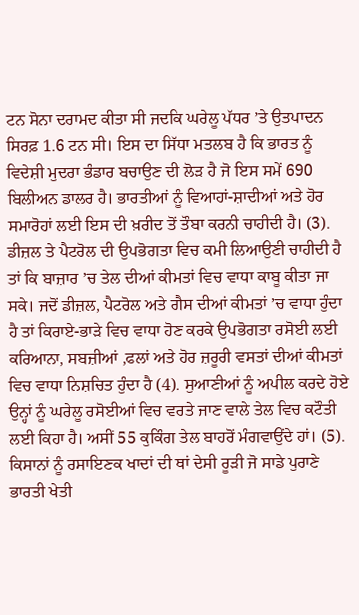ਟਨ ਸੋਨਾ ਦਰਾਮਦ ਕੀਤਾ ਸੀ ਜਦਕਿ ਘਰੇਲੂ ਪੱਧਰ ’ਤੇ ਉਤਪਾਦਨ ਸਿਰਫ਼ 1.6 ਟਨ ਸੀ। ਇਸ ਦਾ ਸਿੱਧਾ ਮਤਲਬ ਹੈ ਕਿ ਭਾਰਤ ਨੂੰ ਵਿਦੇਸ਼ੀ ਮੁਦਰਾ ਭੰਡਾਰ ਬਚਾਉਣ ਦੀ ਲੋੜ ਹੈ ਜੋ ਇਸ ਸਮੇਂ 690 ਬਿਲੀਅਨ ਡਾਲਰ ਹੈ। ਭਾਰਤੀਆਂ ਨੂੰ ਵਿਆਹਾਂ-ਸ਼ਾਦੀਆਂ ਅਤੇ ਹੋਰ ਸਮਾਰੋਹਾਂ ਲਈ ਇਸ ਦੀ ਖ਼ਰੀਦ ਤੋਂ ਤੌਬਾ ਕਰਨੀ ਚਾਹੀਦੀ ਹੈ। (3). ਡੀਜ਼ਲ ਤੇ ਪੈਟਰੋਲ ਦੀ ਉਪਭੋਗਤਾ ਵਿਚ ਕਮੀ ਲਿਆਉਣੀ ਚਾਹੀਦੀ ਹੈ ਤਾਂ ਕਿ ਬਾਜ਼ਾਰ ’ਚ ਤੇਲ ਦੀਆਂ ਕੀਮਤਾਂ ਵਿਚ ਵਾਧਾ ਕਾਬੂ ਕੀਤਾ ਜਾ ਸਕੇ। ਜਦੋਂ ਡੀਜ਼ਲ, ਪੈਟਰੋਲ ਅਤੇ ਗੈਸ ਦੀਆਂ ਕੀਮਤਾਂ ’ਚ ਵਾਧਾ ਹੁੰਦਾ ਹੈ ਤਾਂ ਕਿਰਾਏ-ਭਾੜੇ ਵਿਚ ਵਾਧਾ ਹੋਣ ਕਰਕੇ ਉਪਭੋਗਤਾ ਰਸੋਈ ਲਈ ਕਰਿਆਨਾ, ਸਬਜ਼ੀਆਂ ,ਫਲਾਂ ਅਤੇ ਹੋਰ ਜ਼ਰੂਰੀ ਵਸਤਾਂ ਦੀਆਂ ਕੀਮਤਾਂ ਵਿਚ ਵਾਧਾ ਨਿਸ਼ਚਿਤ ਹੁੰਦਾ ਹੈ (4). ਸੁਆਣੀਆਂ ਨੂੰ ਅਪੀਲ ਕਰਦੇ ਹੋਏ ਉਨ੍ਹਾਂ ਨੂੰ ਘਰੇਲੂ ਰਸੋਈਆਂ ਵਿਚ ਵਰਤੇ ਜਾਣ ਵਾਲੇ ਤੇਲ ਵਿਚ ਕਟੌਤੀ ਲਈ ਕਿਹਾ ਹੈ। ਅਸੀਂ 55 ਕੁਕਿੰਗ ਤੇਲ ਬਾਹਰੋਂ ਮੰਗਵਾਉਂਦੇ ਹਾਂ। (5). ਕਿਸਾਨਾਂ ਨੂੰ ਰਸਾਇਣਕ ਖਾਦਾਂ ਦੀ ਥਾਂ ਦੇਸੀ ਰੂੜੀ ਜੋ ਸਾਡੇ ਪੁਰਾਣੇ ਭਾਰਤੀ ਖੇਤੀ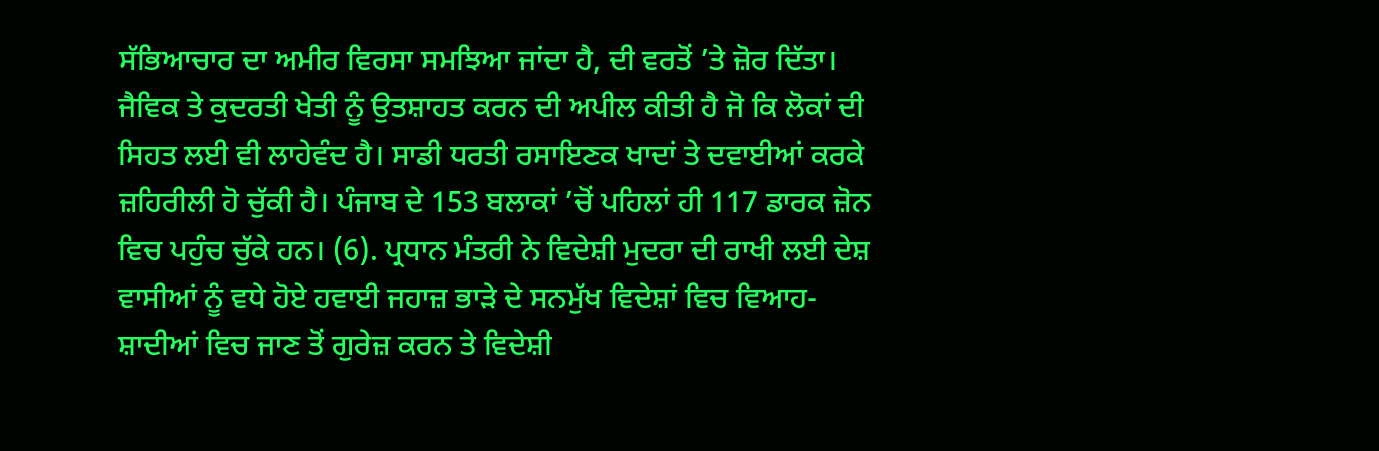ਸੱਭਿਆਚਾਰ ਦਾ ਅਮੀਰ ਵਿਰਸਾ ਸਮਝਿਆ ਜਾਂਦਾ ਹੈ, ਦੀ ਵਰਤੋਂ ’ਤੇ ਜ਼ੋਰ ਦਿੱਤਾ। ਜੈਵਿਕ ਤੇ ਕੁਦਰਤੀ ਖੇਤੀ ਨੂੰ ਉਤਸ਼ਾਹਤ ਕਰਨ ਦੀ ਅਪੀਲ ਕੀਤੀ ਹੈ ਜੋ ਕਿ ਲੋਕਾਂ ਦੀ ਸਿਹਤ ਲਈ ਵੀ ਲਾਹੇਵੰਦ ਹੈ। ਸਾਡੀ ਧਰਤੀ ਰਸਾਇਣਕ ਖਾਦਾਂ ਤੇ ਦਵਾਈਆਂ ਕਰਕੇ ਜ਼ਹਿਰੀਲੀ ਹੋ ਚੁੱਕੀ ਹੈ। ਪੰਜਾਬ ਦੇ 153 ਬਲਾਕਾਂ ’ਚੋਂ ਪਹਿਲਾਂ ਹੀ 117 ਡਾਰਕ ਜ਼ੋਨ ਵਿਚ ਪਹੁੰਚ ਚੁੱਕੇ ਹਨ। (6). ਪ੍ਰਧਾਨ ਮੰਤਰੀ ਨੇ ਵਿਦੇਸ਼ੀ ਮੁਦਰਾ ਦੀ ਰਾਖੀ ਲਈ ਦੇਸ਼ ਵਾਸੀਆਂ ਨੂੰ ਵਧੇ ਹੋਏ ਹਵਾਈ ਜਹਾਜ਼ ਭਾੜੇ ਦੇ ਸਨਮੁੱਖ ਵਿਦੇਸ਼ਾਂ ਵਿਚ ਵਿਆਹ-ਸ਼ਾਦੀਆਂ ਵਿਚ ਜਾਣ ਤੋਂ ਗੁਰੇਜ਼ ਕਰਨ ਤੇ ਵਿਦੇਸ਼ੀ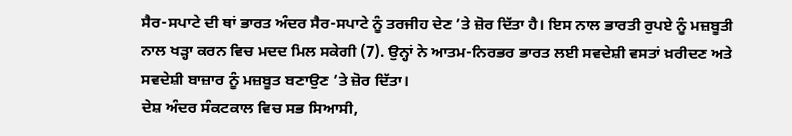ਸੈਰ-ਸਪਾਟੇ ਦੀ ਥਾਂ ਭਾਰਤ ਅੰਦਰ ਸੈਰ-ਸਪਾਟੇ ਨੂੰ ਤਰਜੀਹ ਦੇਣ ’ਤੇ ਜ਼ੋਰ ਦਿੱਤਾ ਹੈ। ਇਸ ਨਾਲ ਭਾਰਤੀ ਰੁਪਏ ਨੂੰ ਮਜ਼ਬੂਤੀ ਨਾਲ ਖੜ੍ਹਾ ਕਰਨ ਵਿਚ ਮਦਦ ਮਿਲ ਸਕੇਗੀ (7). ਉਨ੍ਹਾਂ ਨੇ ਆਤਮ-ਨਿਰਭਰ ਭਾਰਤ ਲਈ ਸਵਦੇਸ਼ੀ ਵਸਤਾਂ ਖ਼ਰੀਦਣ ਅਤੇ ਸਵਦੇਸ਼ੀ ਬਾਜ਼ਾਰ ਨੂੰ ਮਜ਼ਬੂਤ ਬਣਾਉਣ ’ਤੇ ਜ਼ੋਰ ਦਿੱਤਾ।
ਦੇਸ਼ ਅੰਦਰ ਸੰਕਟਕਾਲ ਵਿਚ ਸਭ ਸਿਆਸੀ,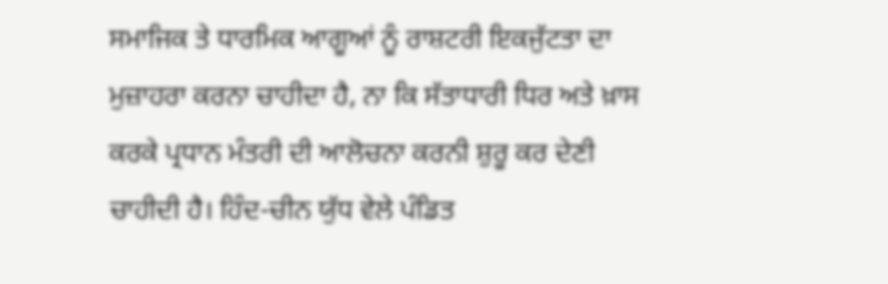ਸਮਾਜਿਕ ਤੇ ਧਾਰਮਿਕ ਆਗੂਆਂ ਨੂੰ ਰਾਸ਼ਟਰੀ ਇਕਜੁੱਟਤਾ ਦਾ ਮੁਜ਼ਾਹਰਾ ਕਰਨਾ ਚਾਹੀਦਾ ਹੈ, ਨਾ ਕਿ ਸੱਤਾਧਾਰੀ ਧਿਰ ਅਤੇ ਖ਼ਾਸ ਕਰਕੇ ਪ੍ਰਧਾਨ ਮੰਤਰੀ ਦੀ ਆਲੋਚਨਾ ਕਰਨੀ ਸ਼ੁਰੂ ਕਰ ਦੇਣੀ ਚਾਹੀਦੀ ਹੈ। ਹਿੰਦ-ਚੀਨ ਯੁੱਧ ਵੇਲੇ ਪੰਡਿਤ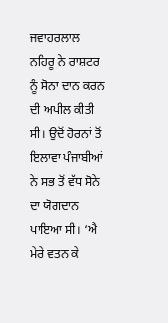ਜਵਾਹਰਲਾਲ ਨਹਿਰੂ ਨੇ ਰਾਸ਼ਟਰ ਨੂੰ ਸੋਨਾ ਦਾਨ ਕਰਨ ਦੀ ਅਪੀਲ ਕੀਤੀ ਸੀ। ਉਦੋਂ ਹੋਰਨਾਂ ਤੋਂ ਇਲਾਵਾ ਪੰਜਾਬੀਆਂ ਨੇ ਸਭ ਤੋਂ ਵੱਧ ਸੋਨੇ ਦਾ ਯੋਗਦਾਨ ਪਾਇਆ ਸੀ। ‘ਐ ਮੇਰੇ ਵਤਨ ਕੇ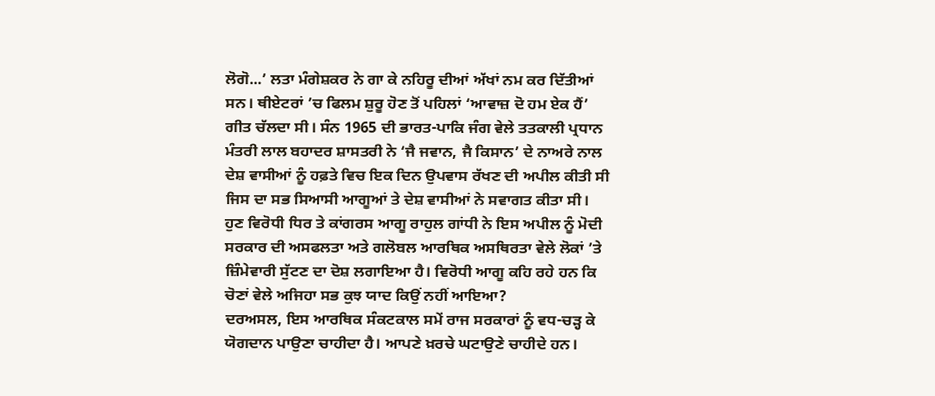ਲੋਗੋ...’ ਲਤਾ ਮੰਗੇਸ਼ਕਰ ਨੇ ਗਾ ਕੇ ਨਹਿਰੂ ਦੀਆਂ ਅੱਖਾਂ ਨਮ ਕਰ ਦਿੱਤੀਆਂ ਸਨ। ਥੀਏਟਰਾਂ ’ਚ ਫਿਲਮ ਸ਼ੁਰੂ ਹੋਣ ਤੋਂ ਪਹਿਲਾਂ ‘ਆਵਾਜ਼ ਦੋ ਹਮ ਏਕ ਹੈਂ’ ਗੀਤ ਚੱਲਦਾ ਸੀ। ਸੰਨ 1965 ਦੀ ਭਾਰਤ-ਪਾਕਿ ਜੰਗ ਵੇਲੇ ਤਤਕਾਲੀ ਪ੍ਰਧਾਨ ਮੰਤਰੀ ਲਾਲ ਬਹਾਦਰ ਸ਼ਾਸਤਰੀ ਨੇ ‘ਜੈ ਜਵਾਨ, ਜੈ ਕਿਸਾਨ’ ਦੇ ਨਾਅਰੇ ਨਾਲ ਦੇਸ਼ ਵਾਸੀਆਂ ਨੂੰ ਹਫ਼ਤੇ ਵਿਚ ਇਕ ਦਿਨ ਉਪਵਾਸ ਰੱਖਣ ਦੀ ਅਪੀਲ ਕੀਤੀ ਸੀ ਜਿਸ ਦਾ ਸਭ ਸਿਆਸੀ ਆਗੂਆਂ ਤੇ ਦੇਸ਼ ਵਾਸੀਆਂ ਨੇ ਸਵਾਗਤ ਕੀਤਾ ਸੀ।
ਹੁਣ ਵਿਰੋਧੀ ਧਿਰ ਤੇ ਕਾਂਗਰਸ ਆਗੂ ਰਾਹੁਲ ਗਾਂਧੀ ਨੇ ਇਸ ਅਪੀਲ ਨੂੰ ਮੋਦੀ ਸਰਕਾਰ ਦੀ ਅਸਫਲਤਾ ਅਤੇ ਗਲੋਬਲ ਆਰਥਿਕ ਅਸਥਿਰਤਾ ਵੇਲੇ ਲੋਕਾਂ ’ਤੇ ਜ਼ਿੰਮੇਵਾਰੀ ਸੁੱਟਣ ਦਾ ਦੋਸ਼ ਲਗਾਇਆ ਹੈ। ਵਿਰੋਧੀ ਆਗੂ ਕਹਿ ਰਹੇ ਹਨ ਕਿ ਚੋਣਾਂ ਵੇਲੇ ਅਜਿਹਾ ਸਭ ਕੁਝ ਯਾਦ ਕਿਉਂ ਨਹੀਂ ਆਇਆ?
ਦਰਅਸਲ, ਇਸ ਆਰਥਿਕ ਸੰਕਟਕਾਲ ਸਮੇਂ ਰਾਜ ਸਰਕਾਰਾਂ ਨੂੰ ਵਧ-ਚੜ੍ਹ ਕੇ ਯੋਗਦਾਨ ਪਾਉਣਾ ਚਾਹੀਦਾ ਹੈ। ਆਪਣੇ ਖ਼ਰਚੇ ਘਟਾਉਣੇ ਚਾਹੀਦੇ ਹਨ।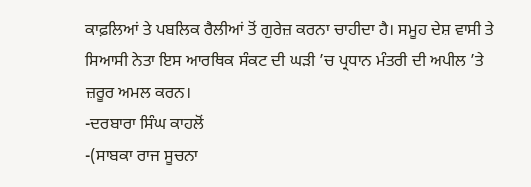ਕਾਫ਼ਲਿਆਂ ਤੇ ਪਬਲਿਕ ਰੈਲੀਆਂ ਤੋਂ ਗੁਰੇਜ਼ ਕਰਨਾ ਚਾਹੀਦਾ ਹੈ। ਸਮੂਹ ਦੇਸ਼ ਵਾਸੀ ਤੇ ਸਿਆਸੀ ਨੇਤਾ ਇਸ ਆਰਥਿਕ ਸੰਕਟ ਦੀ ਘੜੀ ’ਚ ਪ੍ਰਧਾਨ ਮੰਤਰੀ ਦੀ ਅਪੀਲ ’ਤੇ ਜ਼ਰੂਰ ਅਮਲ ਕਰਨ।
-ਦਰਬਾਰਾ ਸਿੰਘ ਕਾਹਲੋਂ
-(ਸਾਬਕਾ ਰਾਜ ਸੂਚਨਾ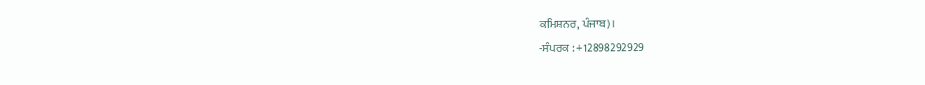ਕਮਿਸ਼ਨਰ, ਪੰਜਾਬ)।
-ਸੰਪਰਕ : +12898292929